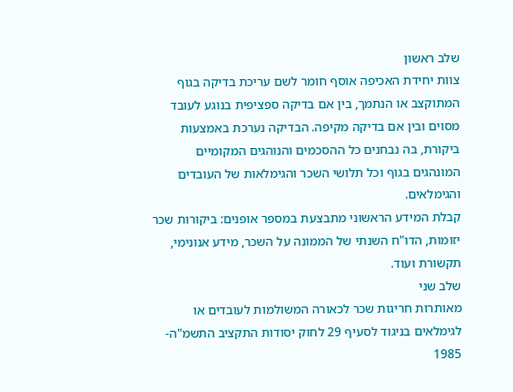שלב ראשון
צוות יחידת האכיפה אוסף חומר לשם עריכת בדיקה בגוף המתוקצב או הנתמך, בין אם בדיקה ספציפית בנוגע לעובד מסוים ובין אם בדיקה מקיפה. הבדיקה נערכת באמצעות ביקורת, בה נבחנים כל ההסכמים והנוהגים המקומיים המונהגים בגוף וכל תלושי השכר והגימלאות של העובדים והגימלאים.
קבלת המידע הראשוני מתבצעת במספר אופנים: ביקורות שכר יזומות, הדו"ח השנתי של הממונה על השכר, מידע אנונימי, תקשורת ועוד.
שלב שני
מאותרות חריגות שכר לכאורה המשולמות לעובדים או לגימלאים בניגוד לסעיף 29 לחוק יסודות התקציב התשמ"ה- 1985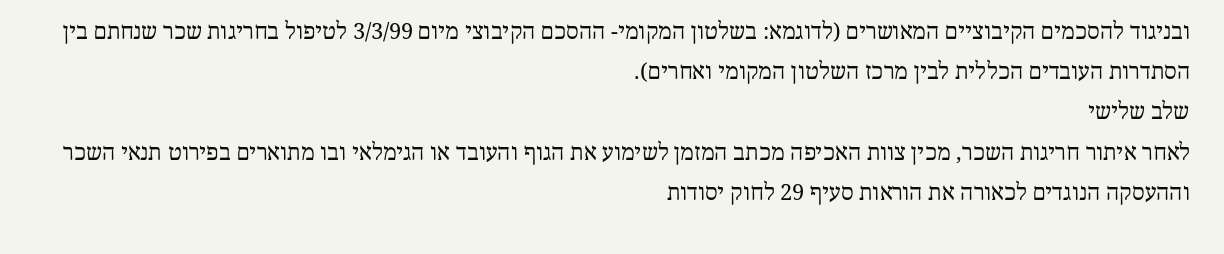ובניגוד להסכמים הקיבוציים המאושרים (לדוגמא: בשלטון המקומי- ההסכם הקיבוצי מיום 3/3/99 לטיפול בחריגות שכר שנחתם בין הסתדרות העובדים הכללית לבין מרכז השלטון המקומי ואחרים).
שלב שלישי
לאחר איתור חריגות השכר, מכין צוות האכיפה מכתב המזמן לשימוע את הגוף והעובד או הגימלאי ובו מתוארים בפירוט תנאי השכר וההעסקה הנוגדים לכאורה את הוראות סעיף 29 לחוק יסודות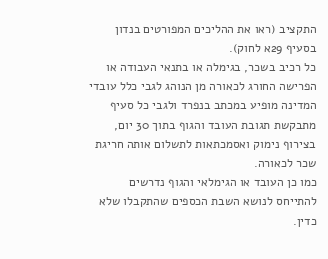התקציב (ראו את ההליכים המפורטים בנדון בסעיף 29א לחוק).
כל רכיב בשכר, בגימלה או בתנאי העבודה או הפרישה החורג לכאורה מן הנוהג לגבי כלל עובדי המדינה מופיע במכתב בנפרד ולגבי כל סעיף מתבקשת תגובת העובד והגוף בתוך 30 יום, בצירוף נימוק ואסמכתאות לתשלום אותה חריגת שכר לכאורה.
כמו כן העובד או הגימלאי והגוף נדרשים להתייחס לנושא השבת הכספים שהתקבלו שלא כדין.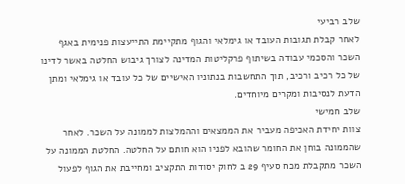שלב רביעי
לאחר קבלת תגובות העובד או גימלאי והגוף מתקיימת התייעצות פנימית באגף השכר והסכמי עבודה בשיתוף פרקליטות המדינה לצורך גיבוש החלטה באשר לדינו של כל רכיב ורכיב, תוך התחשבות בנתוניו האישיים של כל עובד או גימלאי ומתן הדעת לנסיבות ומקרים מיוחדים.
שלב חמישי
צוות יחידת האכיפה מעביר את הממצאים וההמלצות לממונה על השכר. לאחר שהממונה בוחן את החומר שהובא לפניו הוא חותם על החלטה. החלטת הממונה על השכר מתקבלת מכח סעיף 29 ב לחוק יסודות התקציב ומחייבת את הגוף לפעול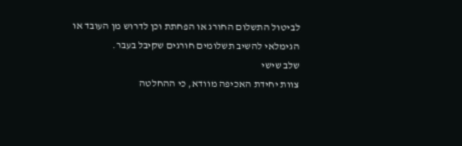לביטול התשלום החורג או הפחתת וכן לדרוש מן העובד או הגימלאי להשיב תשלומים חורגים שקיבל בעבר.
שלב שישי
צוות יחידת האכיפה מוודא, כי ההחלטה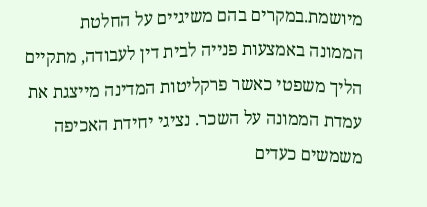מיושמת.במקרים בהם משיגיים על החלטת הממונה באמצעות פנייה לבית דין לעבודה, מתקיים הליך משפטי כאשר פרקליטות המדינה מייצגת את עמדת הממונה על השכר. נציגי יחידת האכיפה משמשים כעדים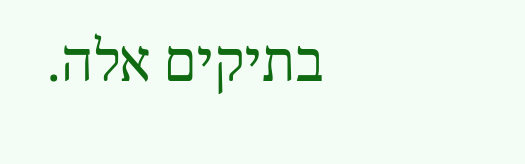בתיקים אלה.